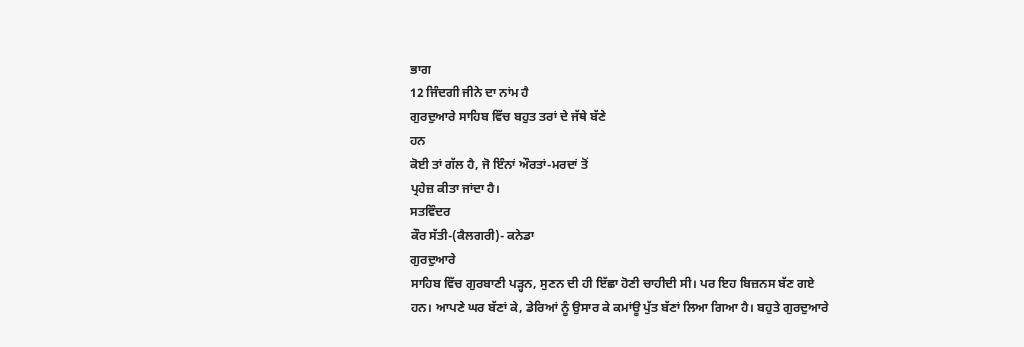ਭਾਗ
12 ਜਿੰਦਗੀ ਜੀਨੇ ਦਾ ਨਾਂਮ ਹੈ
ਗੁਰਦੁਆਰੇ ਸਾਹਿਬ ਵਿੱਚ ਬਹੁਤ ਤਰਾਂ ਦੇ ਜੱਥੇ ਬੱਣੇ
ਹਨ
ਕੋਈ ਤਾਂ ਗੱਲ ਹੈ, ਜੋ ਇੰਨਾਂ ਔਰਤਾਂ-ਮਰਦਾਂ ਤੋਂ
ਪ੍ਰਹੇਜ਼ ਕੀਤਾ ਜਾਂਦਾ ਹੈ।
ਸਤਵਿੰਦਰ
ਕੌਰ ਸੱਤੀ-(ਕੈਲਗਰੀ)- ਕਨੇਡਾ
ਗੁਰਦੁਆਰੇ
ਸਾਹਿਬ ਵਿੱਚ ਗੁਰਬਾਣੀ ਪੜ੍ਹਨ, ਸੁਣਨ ਦੀ ਹੀ ਇੱਛਾ ਹੋਣੀ ਚਾਹੀਦੀ ਸੀ। ਪਰ ਇਹ ਬਿਜ਼ਨਸ ਬੱਣ ਗਏ
ਹਨ। ਆਪਣੇ ਘਰ ਬੱਣਾਂ ਕੇ, ਡੇਰਿਆਂ ਨੂੰ ਉਸਾਰ ਕੇ ਕਮਾਂਊ ਪੁੱਤ ਬੱਣਾਂ ਲਿਆ ਗਿਆ ਹੈ। ਬਹੁਤੇ ਗੁਰਦੁਆਰੇ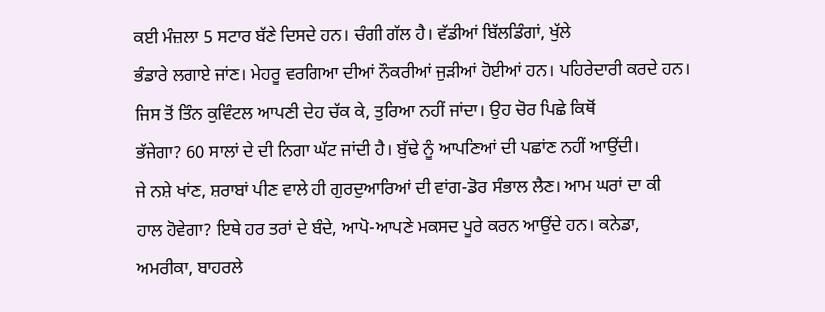ਕਈ ਮੰਜ਼ਲਾ 5 ਸਟਾਰ ਬੱਣੇ ਦਿਸਦੇ ਹਨ। ਚੰਗੀ ਗੱਲ ਹੈ। ਵੱਡੀਆਂ ਬਿੱਲਡਿੰਗਾਂ, ਖੁੱਲੇ
ਭੰਡਾਰੇ ਲਗਾਏ ਜਾਂਣ। ਮੇਹਰੂ ਵਰਗਿਆ ਦੀਆਂ ਨੌਕਰੀਆਂ ਜੁੜੀਆਂ ਹੋਈਆਂ ਹਨ। ਪਹਿਰੇਦਾਰੀ ਕਰਦੇ ਹਨ।
ਜਿਸ ਤੋਂ ਤਿੰਨ ਕੁਵਿੰਟਲ ਆਪਣੀ ਦੇਹ ਚੱਕ ਕੇ, ਤੁਰਿਆ ਨਹੀਂ ਜਾਂਦਾ। ਉਹ ਚੋਰ ਪਿਛੇ ਕਿਥੋਂ
ਭੱਜੇਗਾ? 60 ਸਾਲਾਂ ਦੇ ਦੀ ਨਿਗਾ ਘੱਟ ਜਾਂਦੀ ਹੈ। ਬੁੱਢੇ ਨੂੰ ਆਪਣਿਆਂ ਦੀ ਪਛਾਂਣ ਨਹੀਂ ਆਉਂਦੀ।
ਜੇ ਨਸ਼ੇ ਖਾਂਣ, ਸ਼ਰਾਬਾਂ ਪੀਣ ਵਾਲੇ ਹੀ ਗੁਰਦੁਆਰਿਆਂ ਦੀ ਵਾਂਗ-ਡੋਰ ਸੰਭਾਲ ਲੈਣ। ਆਮ ਘਰਾਂ ਦਾ ਕੀ
ਹਾਲ ਹੋਵੇਗਾ? ਇਥੇ ਹਰ ਤਰਾਂ ਦੇ ਬੰਦੇ, ਆਪੋ-ਆਪਣੇ ਮਕਸਦ ਪੂਰੇ ਕਰਨ ਆਉਂਦੇ ਹਨ। ਕਨੇਡਾ,
ਅਮਰੀਕਾ, ਬਾਹਰਲੇ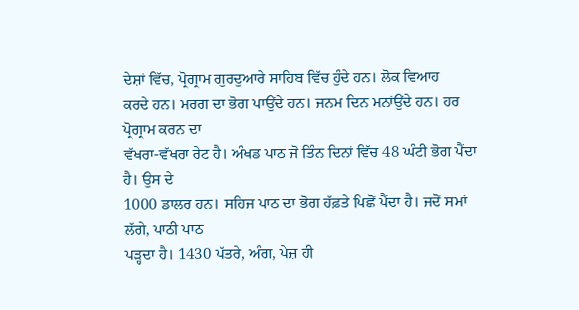ਦੇਸ਼ਾਂ ਵਿੱਚ, ਪ੍ਰੋਗ੍ਰਾਮ ਗੁਰਦੁਆਰੇ ਸਾਹਿਬ ਵਿੱਚ ਹੁੰਦੇ ਹਨ। ਲੋਕ ਵਿਆਹ
ਕਰਦੇ ਹਨ। ਮਰਗ ਦਾ ਭੋਗ ਪਾਉਂਦੇ ਹਨ। ਜਨਮ ਦਿਨ ਮਨਾਂਉਂਦੇ ਹਨ। ਹਰ ਪ੍ਰੋਗ੍ਰਾਮ ਕਰਨ ਦਾ
ਵੱਖਰਾ-ਵੱਖਰਾ ਰੇਟ ਹੈ। ਅੰਖਡ ਪਾਠ ਜੋ ਤਿੰਨ ਦਿਨਾਂ ਵਿੱਚ 48 ਘੰਟੀ ਭੋਗ ਪੈਂਦਾ ਹੈ। ਉਸ ਦੇ
1000 ਡਾਲਰ ਹਨ। ਸਹਿਜ ਪਾਠ ਦਾ ਭੋਗ ਹੱਫ਼ਤੇ ਪਿਛੋਂ ਪੈਂਦਾ ਹੈ। ਜਦੋਂ ਸਮਾਂ ਲੱਗੇ, ਪਾਠੀ ਪਾਠ
ਪੜ੍ਹਦਾ ਹੈ। 1430 ਪੱਤਰੇ, ਅੰਗ, ਪੇਜ਼ ਹੀ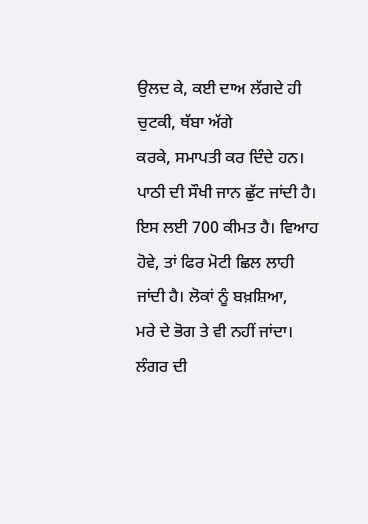ਉਲਦ ਕੇ, ਕਈ ਦਾਅ ਲੱਗਦੇ ਹੀ ਚੁਟਕੀ, ਥੱਬਾ ਅੱਗੇ
ਕਰਕੇ, ਸਮਾਪਤੀ ਕਰ ਦਿੰਦੇ ਹਨ। ਪਾਠੀ ਦੀ ਸੌਖੀ ਜਾਨ ਛੁੱਟ ਜਾਂਦੀ ਹੈ। ਇਸ ਲਈ 700 ਕੀਮਤ ਹੈ। ਵਿਆਹ ਹੋਵੇ, ਤਾਂ ਫਿਰ ਮੋਟੀ ਛਿਲ ਲਾਹੀ ਜਾਂਦੀ ਹੈ। ਲੋਕਾਂ ਨੂੰ ਬਖ਼ਸ਼ਿਆ,
ਮਰੇ ਦੇ ਭੋਗ ਤੇ ਵੀ ਨਹੀਂ ਜਾਂਦਾ। ਲੰਗਰ ਦੀ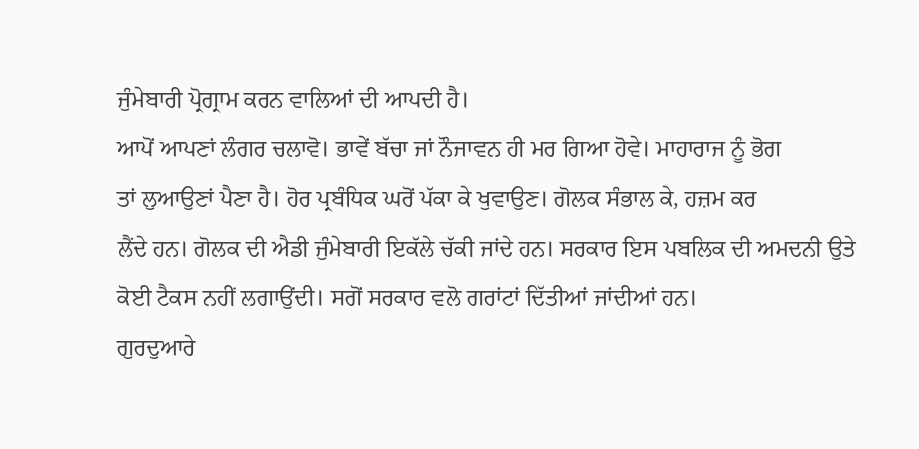ਜੁੰਮੇਬਾਰੀ ਪ੍ਰੋਗ੍ਰਾਮ ਕਰਨ ਵਾਲਿਆਂ ਦੀ ਆਪਦੀ ਹੈ।
ਆਪੋਂ ਆਪਣਾਂ ਲੰਗਰ ਚਲਾਵੋ। ਭਾਵੇਂ ਬੱਚਾ ਜਾਂ ਨੌਜਾਵਨ ਹੀ ਮਰ ਗਿਆ ਹੋਵੇ। ਮਾਹਾਰਾਜ ਨੂੰ ਭੋਗ
ਤਾਂ ਲੁਆਉਣਾਂ ਪੈਣਾ ਹੈ। ਹੋਰ ਪ੍ਰਬੰਧਿਕ ਘਰੋਂ ਪੱਕਾ ਕੇ ਖੁਵਾਉਣ। ਗੋਲਕ ਸੰਭਾਲ ਕੇ, ਹਜ਼ਮ ਕਰ
ਲੈਂਦੇ ਹਨ। ਗੋਲਕ ਦੀ ਐਡੀ ਜੁੰਮੇਬਾਰੀ ਇਕੱਲੇ ਚੱਕੀ ਜਾਂਦੇ ਹਨ। ਸਰਕਾਰ ਇਸ ਪਬਲਿਕ ਦੀ ਅਮਦਨੀ ਉਤੇ
ਕੋਈ ਟੈਕਸ ਨਹੀਂ ਲਗਾਉਂਦੀ। ਸਗੋਂ ਸਰਕਾਰ ਵਲੋ ਗਰਾਂਟਾਂ ਦਿੱਤੀਆਂ ਜਾਂਦੀਆਂ ਹਨ।
ਗੁਰਦੁਆਰੇ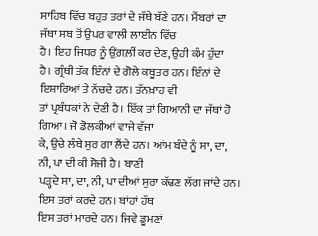ਸਾਹਿਬ ਵਿੱਚ ਬਹੁਤ ਤਰਾਂ ਦੇ ਜੱਥੇ ਬੱਣੇ ਹਨ। ਮੈਂਬਰਾਂ ਦਾ ਜੱਥਾ ਸਬ ਤੋਂ ਉਪਰ ਵਾਲੀ ਲਾਈਨ ਵਿੱਚ
ਹੈ। ਇਹ ਜਿਧਰ ਨੂੰ ਉਂਗ਼ਲ਼ੀਂ ਕਰ ਦੇਣ, ਉਹੀ ਕੰਮ ਹੁੰਦਾ
ਹੈ। ਗ੍ਰੰਥੀ ਤੱਕ ਇੰਨਾਂ ਦੇ ਗੋਲੇ ਕਬੂਤਰ ਹਨ। ਇੰਨਾਂ ਦੇ ਇਸ਼ਾਰਿਆਂ ਤੇ ਨੱਚਦੇ ਹਨ। ਤੱਨਖ਼ਾਹ ਵੀ
ਤਾਂ ਪ੍ਰਬੰਧਕਾਂ ਨੇ ਦੇਣੀ ਹੈ। ਇੱਕ ਤਾਂ ਗਿਆਨੀ ਦਾ ਜੱਥਾਂ ਹੋ ਗਿਆ। ਜੋ ਡੋਲਕੀਆਂ ਵਾਜੇ ਵੱਜਾ
ਕੇ, ਉਚੇ ਲੰਬੇ ਸੁਰ ਗਾ ਲੈਂਦੇ ਹਨ। ਆਂਮ ਬੰਦੇ ਨੂੰ ਸਾ, ਦਾ, ਨੀ, ਪਾ ਦੀ ਕੀ ਸੋਜੀ ਹੈ। ਬਾਣੀ
ਪੜ੍ਹਦੇ ਸਾ, ਦਾ, ਨੀ, ਪਾ ਦੀਆਂ ਸੁਰਾ ਕੱਢਣ ਲੱਗ ਜਾਂਦੇ ਹਨ। ਇਸ ਤਰਾਂ ਕਰਦੇ ਹਨ। ਬਾਂਹਾਂ ਹੱਥ
ਇਸ ਤਰਾਂ ਮਾਰਦੇ ਹਨ। ਜਿਵੇ ਡੂਮਣਾਂ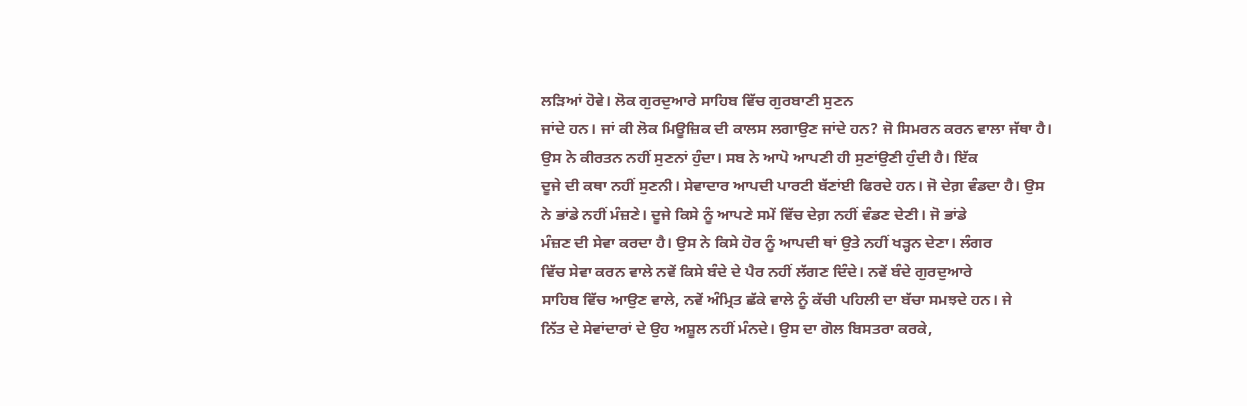ਲੜਿਆਂ ਹੋਵੇ। ਲੋਕ ਗੁਰਦੁਆਰੇ ਸਾਹਿਬ ਵਿੱਚ ਗੁਰਬਾਣੀ ਸੁਣਨ
ਜਾਂਦੇ ਹਨ। ਜਾਂ ਕੀ ਲੋਕ ਮਿਊਜ਼ਿਕ ਦੀ ਕਾਲਸ ਲਗਾਉਣ ਜਾਂਦੇ ਹਨ? ਜੋ ਸਿਮਰਨ ਕਰਨ ਵਾਲਾ ਜੱਥਾ ਹੈ।
ਉਸ ਨੇ ਕੀਰਤਨ ਨਹੀਂ ਸੁਣਨਾਂ ਹੁੰਦਾ। ਸਬ ਨੇ ਆਪੋ ਆਪਣੀ ਹੀ ਸੁਣਾਂਉਣੀ ਹੁੰਦੀ ਹੈ। ਇੱਕ
ਦੂਜੇ ਦੀ ਕਥਾ ਨਹੀਂ ਸੁਣਨੀ। ਸੇਵਾਦਾਰ ਆਪਦੀ ਪਾਰਟੀ ਬੱਣਾਂਈ ਫਿਰਦੇ ਹਨ। ਜੋ ਦੇਗ਼ ਵੰਡਦਾ ਹੈ। ਉਸ
ਨੇ ਭਾਂਡੇ ਨਹੀਂ ਮੰਜ਼ਣੇ। ਦੂਜੇ ਕਿਸੇ ਨੂੰ ਆਪਣੇ ਸਮੇਂ ਵਿੱਚ ਦੇਗ਼ ਨਹੀਂ ਵੰਡਣ ਦੇਣੀ। ਜੋ ਭਾਂਡੇ
ਮੰਜ਼ਣ ਦੀ ਸੇਵਾ ਕਰਦਾ ਹੈ। ਉਸ ਨੇ ਕਿਸੇ ਹੋਰ ਨੂੰ ਆਪਦੀ ਥਾਂ ਉਤੇ ਨਹੀਂ ਖੜ੍ਹਨ ਦੇਣਾ। ਲੰਗਰ
ਵਿੱਚ ਸੇਵਾ ਕਰਨ ਵਾਲੇ ਨਵੇਂ ਕਿਸੇ ਬੰਦੇ ਦੇ ਪੈਰ ਨਹੀਂ ਲੱਗਣ ਦਿੰਦੇ। ਨਵੇਂ ਬੰਦੇ ਗੁਰਦੁਆਰੇ
ਸਾਹਿਬ ਵਿੱਚ ਆਉਣ ਵਾਲੇ, ਨਵੇਂ ਅੰਮ੍ਰਿਤ ਛੱਕੇ ਵਾਲੇ ਨੂੰ ਕੱਚੀ ਪਹਿਲੀ ਦਾ ਬੱਚਾ ਸਮਝਦੇ ਹਨ। ਜੇ
ਨਿੱਤ ਦੇ ਸੇਵਾਂਦਾਰਾਂ ਦੇ ਉਹ ਅਸ਼ੂਲ ਨਹੀਂ ਮੰਨਦੇ। ਉਸ ਦਾ ਗੋਲ ਬਿਸਤਰਾ ਕਰਕੇ,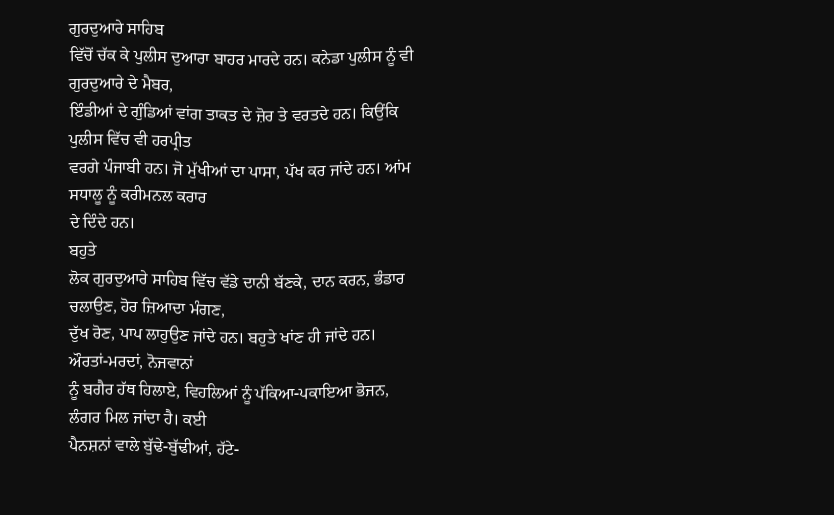ਗੁਰਦੁਆਰੇ ਸਾਹਿਬ
ਵਿੱਚੋਂ ਚੱਕ ਕੇ ਪੁਲੀਸ ਦੁਆਰਾ ਬਾਹਰ ਮਾਰਦੇ ਹਨ। ਕਨੇਡਾ ਪੁਲੀਸ ਨੂੰ ਵੀ ਗੁਰਦੁਆਰੇ ਦੇ ਮੈਬਰ,
ਇੰਡੀਆਂ ਦੇ ਗੁੰਡਿਆਂ ਵਾਂਗ ਤਾਕਤ ਦੇ ਜ਼ੋਰ ਤੇ ਵਰਤਦੇ ਹਨ। ਕਿਉਂਕਿ ਪੁਲੀਸ ਵਿੱਚ ਵੀ ਹਰਪ੍ਰੀਤ
ਵਰਗੇ ਪੰਜਾਬੀ ਹਨ। ਜੋ ਮੁੱਖੀਆਂ ਦਾ ਪਾਸਾ, ਪੱਖ ਕਰ ਜਾਂਦੇ ਹਨ। ਆਂਮ ਸਧਾਲੂ ਨੂੰ ਕਰੀਮਨਲ ਕਰਾਰ
ਦੇ ਦਿੰਦੇ ਹਨ।
ਬਹੁਤੇ
ਲੋਕ ਗੁਰਦੁਆਰੇ ਸਾਹਿਬ ਵਿੱਚ ਵੱਡੇ ਦਾਨੀ ਬੱਣਕੇ, ਦਾਨ ਕਰਨ, ਭੰਡਾਰ ਚਲਾਉਣ, ਹੋਰ ਜ਼ਿਆਦਾ ਮੰਗਣ,
ਦੁੱਖ ਰੋਣ, ਪਾਪ ਲਾਹੁਉਣ ਜਾਂਦੇ ਹਨ। ਬਹੁਤੇ ਖਾਂਣ ਹੀ ਜਾਂਦੇ ਹਨ। ਔਰਤਾਂ-ਮਰਦਾਂ, ਨੋਜਵਾਨਾਂ
ਨੂੰ ਬਗੈਰ ਹੱਥ ਹਿਲਾਏ, ਵਿਹਲਿਆਂ ਨੂੰ ਪੱਕਿਆ-ਪਕਾਇਆ ਭੋਜਨ, ਲੰਗਰ ਮਿਲ ਜਾਂਦਾ ਹੈ। ਕਈ
ਪੈਨਸ਼ਨਾਂ ਵਾਲੇ ਬੁੱਢੇ-ਬੁੱਢੀਆਂ, ਹੱਟੇ-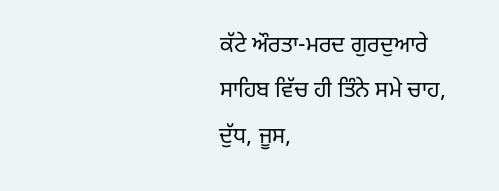ਕੱਟੇ ਔਰਤਾ-ਮਰਦ ਗੁਰਦੁਆਰੇ ਸਾਹਿਬ ਵਿੱਚ ਹੀ ਤਿੰਨੇ ਸਮੇ ਚਾਹ, ਦੁੱਧ, ਜੂਸ,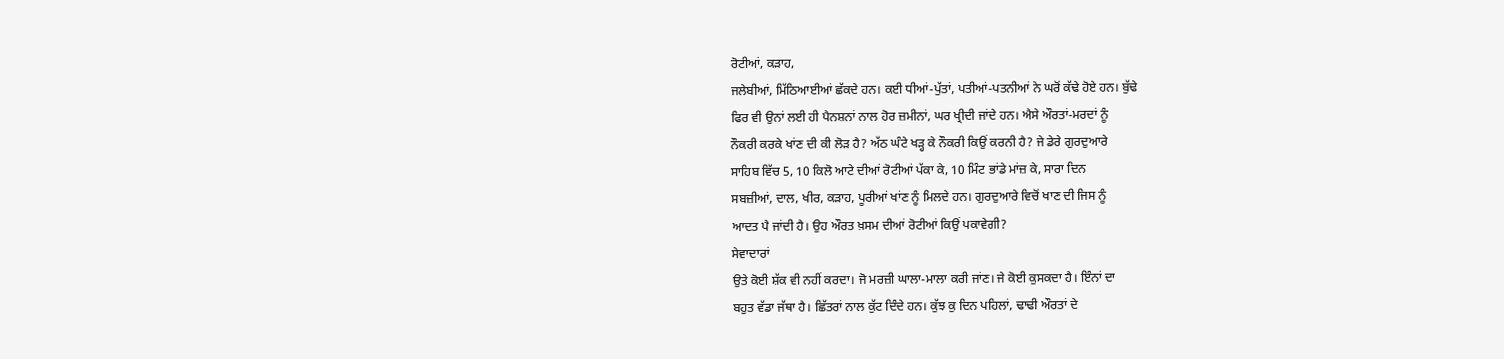ਰੋਟੀਆਂ, ਕੜਾਹ,
ਜਲੇਬੀਆਂ, ਮਿੱਠਿਆਈਆਂ ਛੱਕਦੇ ਹਨ। ਕਈ ਧੀਆਂ-ਪੁੱਤਾਂ, ਪਤੀਆਂ-ਪਤਨੀਆਂ ਨੇ ਘਰੋਂ ਕੱਢੇ ਹੋਏ ਹਨ। ਬੁੱਢੇ
ਫਿਰ ਵੀ ਉਨਾਂ ਲਈ ਹੀ ਪੈਨਸ਼ਨਾਂ ਨਾਲ ਹੋਰ ਜ਼ਮੀਨਾਂ, ਘਰ ਖ੍ਰੀਦੀ ਜਾਂਦੇ ਹਨ। ਐਸੇ ਔਰਤਾਂ-ਮਰਦਾਂ ਨੂੰ
ਨੌਕਰੀ ਕਰਕੇ ਖਾਂਣ ਦੀ ਕੀ ਲੋੜ ਹੈ? ਅੱਠ ਘੰਟੇ ਖੜ੍ਹ ਕੇ ਨੌਕਰੀ ਕਿਉਂ ਕਰਨੀ ਹੈ? ਜੇ ਡੇਰੇ ਗੁਰਦੁਆਰੇ
ਸਾਹਿਬ ਵਿੱਚ 5, 10 ਕਿਲੋ ਆਟੇ ਦੀਆਂ ਰੋਟੀਆਂ ਪੱਕਾ ਕੇ, 10 ਮਿੰਟ ਭਾਂਡੇ ਮਾਂਜ਼ ਕੇ, ਸਾਰਾ ਦਿਨ
ਸਬਜ਼ੀਆਂ, ਦਾਲ, ਖੀਰ, ਕੜਾਹ, ਪੂਰੀਆਂ ਖਾਂਣ ਨੂੰ ਮਿਲਦੇ ਹਨ। ਗੁਰਦੁਆਰੇ ਵਿਚੋਂ ਖਾਣ ਦੀ ਜਿਸ ਨੂੰ
ਆਦਤ ਪੈ ਜਾਂਦੀ ਹੈ। ਉਹ ਔਰਤ ਖ਼ਸਮ ਦੀਆਂ ਰੋਟੀਆਂ ਕਿਉਂ ਪਕਾਵੇਗੀ?
ਸੇਵਾਦਾਰਾਂ
ਉਤੇ ਕੋਈ ਸ਼ੱਕ ਵੀ ਨਹੀਂ ਕਰਦਾ। ਜੋ ਮਰਜ਼ੀ ਘਾਲਾ-ਮਾਲਾ ਕਰੀ ਜਾਂਣ। ਜੇ ਕੋਈ ਕੁਸਕਦਾ ਹੈ। ਇੰਨਾਂ ਦਾ
ਬਹੁਤ ਵੱਡਾ ਜੱਥਾ ਹੈ। ਛਿੱਤਰਾਂ ਨਾਲ ਕੁੱਟ ਦਿੰਦੇ ਹਨ। ਕੁੱਝ ਕੁ ਦਿਨ ਪਹਿਲਾਂ, ਢਾਢੀ ਔਰਤਾਂ ਦੇ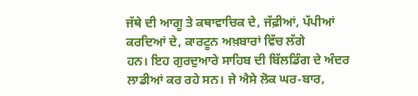ਜੱਥੇ ਦੀ ਆਗੂ ਤੇ ਕਥਾਵਾਚਿਕ ਦੇ, ਜੱਫ਼ੀਆਂ, ਪੱਪੀਆਂ ਕਰਦਿਆਂ ਦੇ, ਕਾਰਟੂਨ ਅਖ਼ਬਾਰਾਂ ਵਿੱਚ ਲੱਗੇ
ਹਨ। ਇਹ ਗੁਰਦੁਆਰੇ ਸਾਹਿਬ ਦੀ ਬਿੱਲਡਿੰਗ ਦੇ ਅੰਦਰ ਲਾਡੀਆਂ ਕਰ ਰਹੇ ਸਨ। ਜੇ ਐਸੇ ਲੋਕ ਘਰ-ਬਾਰ,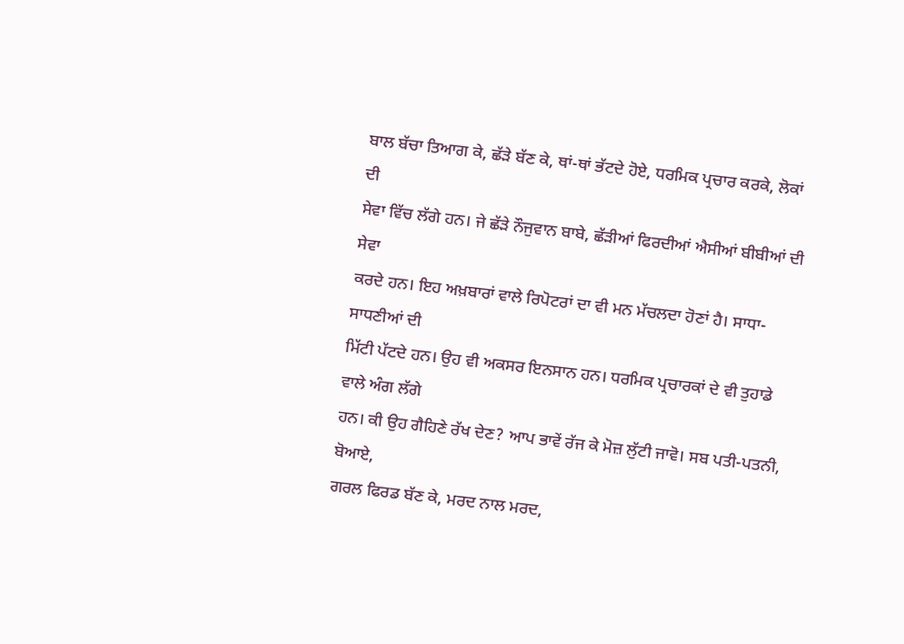ਬਾਲ ਬੱਚਾ ਤਿਆਗ ਕੇ, ਛੱੜੇ ਬੱਣ ਕੇ, ਥਾਂ-ਥਾਂ ਭੱਟਦੇ ਹੋਏ, ਧਰਮਿਕ ਪ੍ਰਚਾਰ ਕਰਕੇ, ਲੋਕਾਂ ਦੀ
ਸੇਵਾ ਵਿੱਚ ਲੱਗੇ ਹਨ। ਜੇ ਛੱੜੇ ਨੌਜੁਵਾਨ ਬਾਬੇ, ਛੱੜੀਆਂ ਫਿਰਦੀਆਂ ਐਸੀਆਂ ਬੀਬੀਆਂ ਦੀ ਸੇਵਾ
ਕਰਦੇ ਹਨ। ਇਹ ਅਖ਼ਬਾਰਾਂ ਵਾਲੇ ਰਿਪੋਟਰਾਂ ਦਾ ਵੀ ਮਨ ਮੱਚਲਦਾ ਹੋਣਾਂ ਹੈ। ਸਾਧਾ-ਸਾਧਣੀਆਂ ਦੀ
ਮਿੱਟੀ ਪੱਟਦੇ ਹਨ। ਉਹ ਵੀ ਅਕਸਰ ਇਨਸਾਨ ਹਨ। ਧਰਮਿਕ ਪ੍ਰਚਾਰਕਾਂ ਦੇ ਵੀ ਤੁਹਾਡੇ ਵਾਲੇ ਅੰਗ ਲੱਗੇ
ਹਨ। ਕੀ ਉਹ ਗੈਹਿਣੇ ਰੱਖ ਦੇਣ? ਆਪ ਭਾਵੇਂ ਰੱਜ ਕੇ ਮੋਜ਼ ਲੁੱਟੀ ਜਾਵੋ। ਸਬ ਪਤੀ-ਪਤਨੀ, ਬੋਆਏ,
ਗਰਲ ਫਿਰਡ ਬੱਣ ਕੇ, ਮਰਦ ਨਾਲ ਮਰਦ,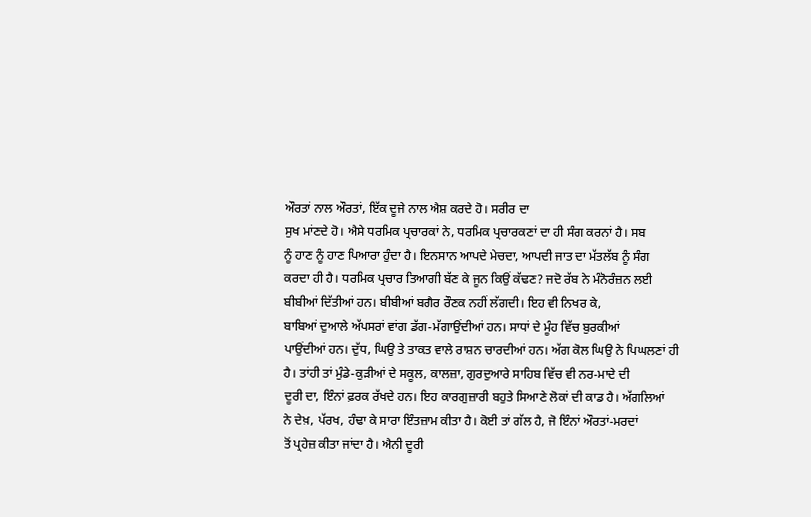ਔਰਤਾਂ ਨਾਲ ਔਰਤਾਂ, ਇੱਕ ਦੂਜੇ ਨਾਲ ਐਸ਼ ਕਰਦੇ ਹੋ। ਸਰੀਰ ਦਾ
ਸੁਖ ਮਾਂਣਦੇ ਹੋ। ਐਸੇ ਧਰਮਿਕ ਪ੍ਰਚਾਰਕਾਂ ਨੇ, ਧਰਮਿਕ ਪ੍ਰਚਾਰਕਣਾਂ ਦਾ ਹੀ ਸੰਗ ਕਰਨਾਂ ਹੈ। ਸਬ
ਨੂੰ ਹਾਣ ਨੂੰ ਹਾਣ ਪਿਆਰਾ ਹੁੰਦਾ ਹੈ। ਇਨਸਾਨ ਆਪਦੇ ਮੇਚਦਾ, ਆਪਦੀ ਜਾਤ ਦਾ ਮੱਤਲੱਬ ਨੂੰ ਸੰਗ
ਕਰਦਾ ਹੀ ਹੈ। ਧਰਮਿਕ ਪ੍ਰਚਾਰ ਤਿਆਗੀ ਬੱਣ ਕੇ ਜੂਨ ਕਿਉਂ ਕੱਢਣ? ਜਦੋ ਰੱਬ ਨੇ ਮੰਨੋਰੰਜ਼ਨ ਲਈ
ਬੀਬੀਆਂ ਦਿੱਤੀਆਂ ਹਨ। ਬੀਬੀਆਂ ਬਗੈਰ ਰੌਣਕ ਨਹੀਂ ਲੱਗਦੀ। ਇਹ ਵੀ ਨਿਖਰ ਕੇ,
ਬਾਬਿਆਂ ਦੁਆਲੇ ਅੱਪਸਰਾਂ ਵਾਂਗ ਡੱਗ-ਮੱਗਾਉਂਦੀਆਂ ਹਨ। ਸਾਧਾਂ ਦੇ ਮੂੰਹ ਵਿੱਚ ਬੁਰਕੀਆਂ
ਪਾਉਂਦੀਆਂ ਹਨ। ਦੁੱਧ, ਘਿਉ ਤੇ ਤਾਕਤ ਵਾਲੇ ਰਾਸ਼ਨ ਚਾਰਦੀਆਂ ਹਨ। ਅੱਗ ਕੋਲ ਘਿਉ ਨੇ ਪਿਘਲਣਾਂ ਹੀ
ਹੈ। ਤਾਂਹੀ ਤਾਂ ਮੁੰਡੇ-ਕੁੜੀਆਂ ਦੇ ਸਕੂਲ, ਕਾਲਜ਼ਾ, ਗੁਰਦੁਆਰੇ ਸਾਹਿਬ ਵਿੱਚ ਵੀ ਨਰ-ਮਾਦੇ ਦੀ
ਦੂਰੀ ਦਾ, ਇੰਨਾਂ ਫ਼ਰਕ ਰੱਖਦੇ ਹਨ। ਇਹ ਕਾਰਗੁਜ਼ਾਰੀ ਬਹੁਤੇ ਸਿਆਣੇ ਲੋਕਾਂ ਦੀ ਕਾਡ ਹੈ। ਅੱਗਲਿਆਂ
ਨੇ ਦੇਖ਼, ਪੱਰਖ, ਹੰਢਾ ਕੇ ਸਾਰਾ ਇੰਤਜ਼ਾਮ ਕੀਤਾ ਹੈ। ਕੋਈ ਤਾਂ ਗੱਲ ਹੈ, ਜੋ ਇੰਨਾਂ ਔਰਤਾਂ-ਮਰਦਾਂ
ਤੋਂ ਪ੍ਰਹੇਜ਼ ਕੀਤਾ ਜਾਂਦਾ ਹੈ। ਐਨੀ ਦੂਰੀ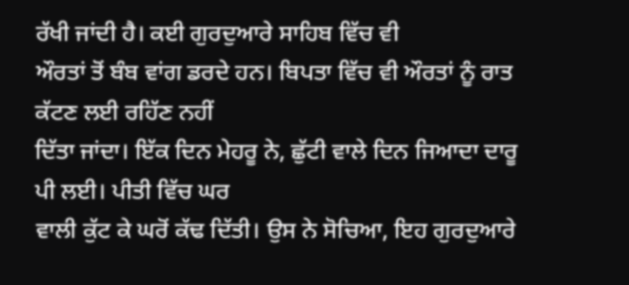ਰੱਖੀ ਜਾਂਦੀ ਹੈ। ਕਈ ਗੁਰਦੁਆਰੇ ਸਾਹਿਬ ਵਿੱਚ ਵੀ
ਔਰਤਾਂ ਤੋਂ ਬੰਬ ਵਾਂਗ ਡਰਦੇ ਹਨ। ਬਿਪਤਾ ਵਿੱਚ ਵੀ ਔਰਤਾਂ ਨੂੰ ਰਾਤ ਕੱਟਣ ਲਈ ਰਹਿੱਣ ਨਹੀਂ
ਦਿੱਤਾ ਜਾਂਦਾ। ਇੱਕ ਦਿਨ ਮੇਹਰੂ ਨੇ, ਛੁੱਟੀ ਵਾਲੇ ਦਿਨ ਜਿਆਦਾ ਦਾਰੂ ਪੀ ਲਈ। ਪੀਤੀ ਵਿੱਚ ਘਰ
ਵਾਲੀ ਕੁੱਟ ਕੇ ਘਰੋਂ ਕੱਢ ਦਿੱਤੀ। ਉਸ ਨੇ ਸੋਚਿਆ, ਇਹ ਗੁਰਦੁਆਰੇ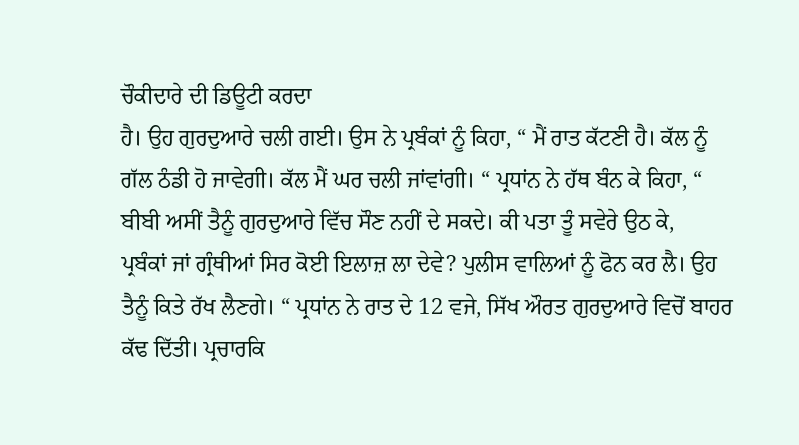ਚੌਕੀਦਾਰੇ ਦੀ ਡਿਊਟੀ ਕਰਦਾ
ਹੈ। ਉਹ ਗੁਰਦੁਆਰੇ ਚਲੀ ਗਈ। ਉਸ ਨੇ ਪ੍ਰਬੰਕਾਂ ਨੂੰ ਕਿਹਾ, “ ਮੈਂ ਰਾਤ ਕੱਟਣੀ ਹੈ। ਕੱਲ ਨੂੰ
ਗੱਲ ਠੰਡੀ ਹੋ ਜਾਵੇਗੀ। ਕੱਲ ਮੈਂ ਘਰ ਚਲੀ ਜਾਂਵਾਂਗੀ। “ ਪ੍ਰਧਾਂਨ ਨੇ ਹੱਥ ਬੰਨ ਕੇ ਕਿਹਾ, “
ਬੀਬੀ ਅਸੀਂ ਤੈਨੂੰ ਗੁਰਦੁਆਰੇ ਵਿੱਚ ਸੌਣ ਨਹੀਂ ਦੇ ਸਕਦੇ। ਕੀ ਪਤਾ ਤੂੰ ਸਵੇਰੇ ਉਠ ਕੇ,
ਪ੍ਰਬੰਕਾਂ ਜਾਂ ਗ੍ਰੰਥੀਆਂ ਸਿਰ ਕੋਈ ਇਲਾਜ਼ ਲਾ ਦੇਵੇ? ਪੁਲੀਸ ਵਾਲਿਆਂ ਨੂੰ ਫੋਨ ਕਰ ਲੈ। ਉਹ
ਤੈਨੂੰ ਕਿਤੇ ਰੱਖ ਲੈਣਗੇ। “ ਪ੍ਰਧਾਂਨ ਨੇ ਰਾਤ ਦੇ 12 ਵਜੇ, ਸਿੱਖ ਔਰਤ ਗੁਰਦੁਆਰੇ ਵਿਚੋਂ ਬਾਹਰ
ਕੱਢ ਦਿੱਤੀ। ਪ੍ਰਚਾਰਕਿ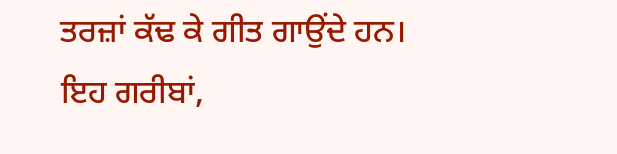ਤਰਜ਼ਾਂ ਕੱਢ ਕੇ ਗੀਤ ਗਾਉਂਦੇ ਹਨ। ਇਹ ਗਰੀਬਾਂ,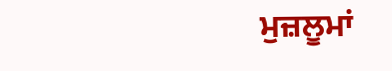ਮੁਜ਼ਲੂਮਾਂ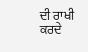ਦੀ ਰਾਖੀ
ਕਰਦੇ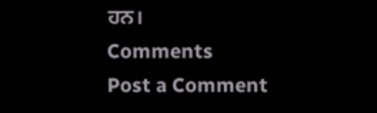ਹਨ।
Comments
Post a Comment